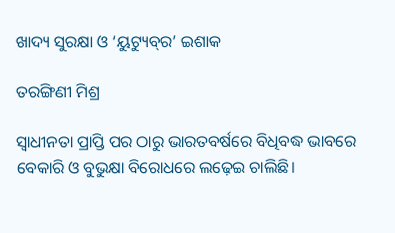ଖାଦ୍ୟ ସୁରକ୍ଷା ଓ ‘ୟୁଟ୍ୟୁବ୍‌ର’ ଇଶାକ

ତରଙ୍ଗିଣୀ ମିଶ୍ର

ସ୍ବାଧୀନତା ପ୍ରାପ୍ତି ପର ଠାରୁ ଭାରତବର୍ଷରେ ବିଧିବଦ୍ଧ ଭାବରେ ବେକାରି ଓ ବୁଭୁକ୍ଷା ବିରୋଧରେ ଲଢ଼େଇ ଚାଲିଛି।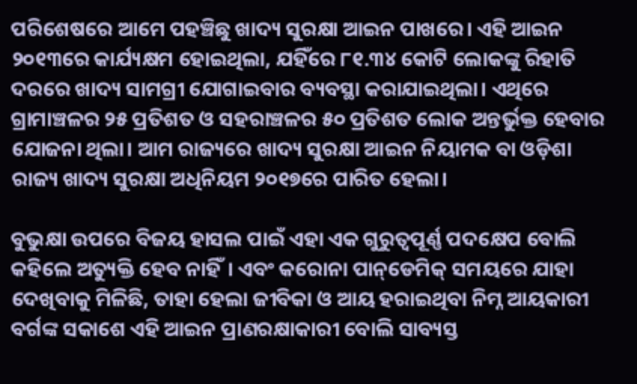ପରିଶେଷରେ ଆମେ ପହଞ୍ଚିଛୁ ଖାଦ୍ୟ ସୁରକ୍ଷା ଆଇନ ପାଖରେ। ଏହି ଆଇନ ୨୦୧୩ରେ କାର୍ଯ୍ୟକ୍ଷମ ହୋଇଥିଲା, ଯହିଁରେ ୮୧.୩୪ କୋଟି ଲୋକଙ୍କୁ ରିହାତି ଦରରେ ଖାଦ୍ୟ ସାମଗ୍ରୀ ଯୋଗାଇବାର ବ୍ୟବସ୍ଥା କରାଯାଇଥିଲା। ଏଥିରେ ଗ୍ରାମାଞ୍ଚଳର ୨୫ ପ୍ରତିଶତ ଓ ସହରାଞ୍ଚଳର ୫୦ ପ୍ରତିଶତ ଲୋକ ଅନ୍ତର୍ଭୁକ୍ତ ହେବାର ଯୋଜନା ଥିଲା। ଆମ ରାଜ୍ୟରେ ଖାଦ୍ୟ ସୁରକ୍ଷା ଆଇନ ନିୟାମକ ବା ଓଡ଼ିଶା ରାଜ୍ୟ ଖାଦ୍ୟ ସୁରକ୍ଷା ଅଧିନିୟମ ୨୦୧୭ରେ ପାରିତ ହେଲା।

ବୁଭୁକ୍ଷା ଉପରେ ବିଜୟ ହାସଲ ପାଇଁ ଏହା ଏକ ଗୁରୁତ୍ବପୂର୍ଣ୍ଣ ପଦକ୍ଷେପ ବୋଲି କହିଲେ ଅତ୍ୟୁକ୍ତି ହେବ ନାହିଁ। ଏବଂ କରୋନା ପାନ୍‌ଡେମିକ୍‌ ସମୟରେ ଯାହା ଦେଖିବାକୁ ମିଳିଛି, ତାହା ହେଲା ଜୀବିକା ଓ ଆୟ ହରାଇଥିବା ନିମ୍ନ ଆୟକାରୀ ବର୍ଗଙ୍କ ସକାଶେ ଏହି ଆଇନ ପ୍ରାଣରକ୍ଷାକାରୀ ବୋଲି ସାବ୍ୟସ୍ତ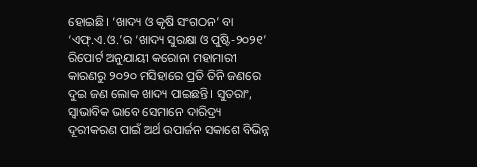ହୋଇଛି। ‘ଖାଦ୍ୟ ଓ କୃଷି ସଂଗଠନ’ ବା ‘ଏଫ୍.ଏ.ଓ.’ର ‘ଖାଦ୍ୟ ସୁରକ୍ଷା ଓ ପୁଷ୍ଟି-୨୦୨୧’ ରିପୋର୍ଟ ଅନୁଯାୟୀ କରୋନା ମହାମାରୀ କାରଣରୁ ୨୦୨୦ ମସିହାରେ ପ୍ରତି ତିନି ଜଣରେ ଦୁଇ ଜଣ ଲୋକ ଖାଦ୍ୟ ପାଇଛନ୍ତି। ସୁତରାଂ, ସ୍ବାଭାବିକ ଭାବେ ସେମାନେ ଦାରିଦ୍ର୍ୟ ଦୂରୀକରଣ ପାଇଁ ଅର୍ଥ ଉପାର୍ଜନ ସକାଶେ ବିଭିନ୍ନ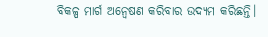ବିକଳ୍ପ ମାର୍ଗ ଅନ୍ବେଷଣ କରିବାର ଉଦ୍ୟମ କରିଛନ୍ତି।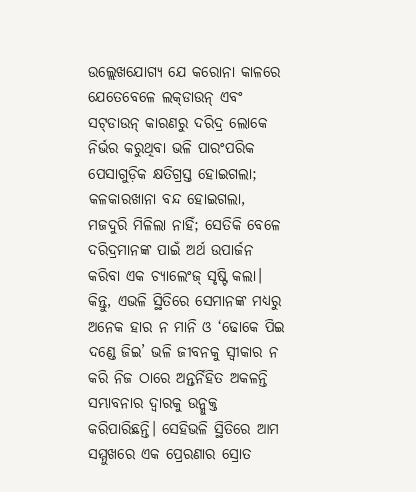ଉଲ୍ଲେଖଯୋଗ୍ୟ ଯେ କରୋନା କାଳରେ ଯେତେବେଳେ ଲକ୍‌ଡାଉନ୍‌ ଏବଂ ସଟ୍‌ଡାଉନ୍‌ କାରଣରୁ ଦରିଦ୍ର ଲୋକେ ନିର୍ଭର କରୁଥିବା ଭଳି ପାରଂପରିକ ପେସାଗୁଡ଼ିକ କ୍ଷତିଗ୍ରସ୍ତ ହୋଇଗଲା; କଳକାରଖାନା ବନ୍ଦ ହୋଇଗଲା, ମଜଦୁରି ମିଳିଲା ନାହିଁ; ସେତିକି ବେଳେ ଦରିଦ୍ରମାନଙ୍କ ପାଇଁ ଅର୍ଥ ଉପାର୍ଜନ କରିବା ଏକ ଚ୍ୟାଲେଂଜ୍‌ ସୃଷ୍ଟି କଲା। କିନ୍ତୁ, ଏଭଳି ସ୍ଥିତିରେ ସେମାନଙ୍କ ମଧ୍ୟରୁ ଅନେକ ହାର ନ ମାନି ଓ ‘ଢୋକେ ପିଇ ଦଣ୍ଡେ ଜିଇ’ ଭଳି ଜୀବନକୁ ସ୍ବୀକାର ନ କରି ନିଜ ଠାରେ ଅନ୍ତର୍ନିହିତ ଅକଳନ୍ତି ସମ୍ଭାବନାର ଦ୍ବାରକୁ ଉନ୍ମୁକ୍ତ କରିପାରିଛନ୍ତି। ସେହିଭଳି ସ୍ଥିତିରେ ଆମ ସମ୍ମୁଖରେ ଏକ ପ୍ରେରଣାର ସ୍ରୋତ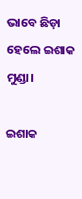ଭାବେ ଛିଡ଼ା ହେଲେ ଇଶାକ ମୁଣ୍ଡା।

ଇଶାକ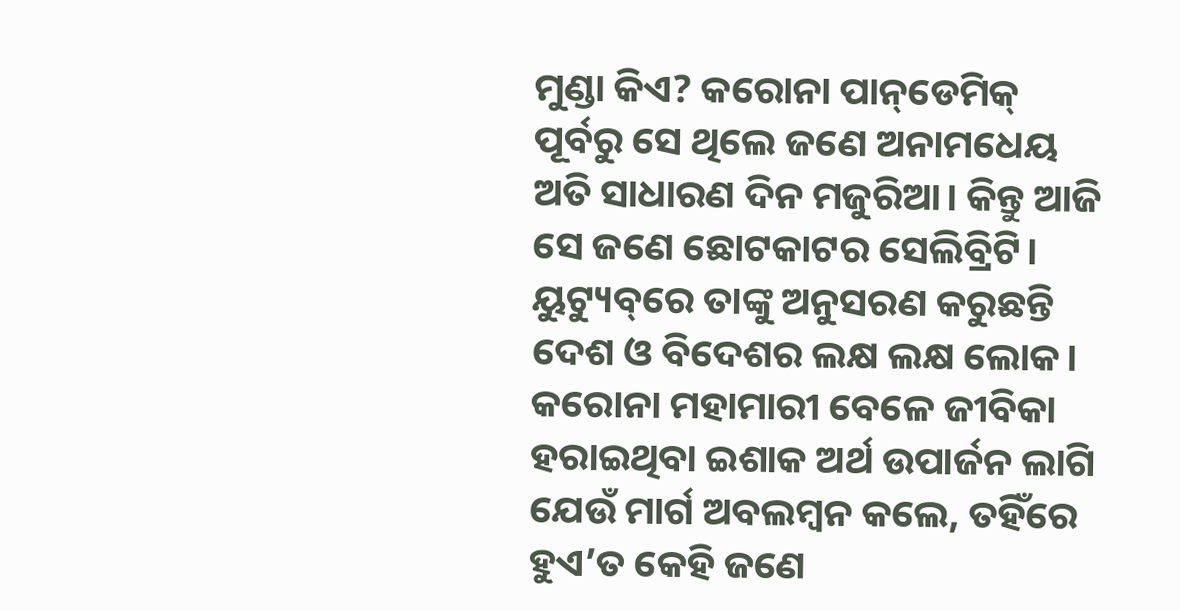ମୁଣ୍ଡା କିଏ? କରୋନା ପାନ୍‌ଡେମିକ୍‌ ପୂର୍ବରୁ ସେ ଥିଲେ ଜଣେ ଅନାମଧେୟ ଅତି ସାଧାରଣ ଦିନ ମଜୁରିଆ। କିନ୍ତୁ ଆଜି ସେ ଜଣେ ଛୋଟକାଟର ସେଲିବ୍ରିଟି। ୟୁଟ୍ୟୁବ୍‌ରେ ତାଙ୍କୁ ଅନୁସରଣ କରୁଛନ୍ତି ଦେଶ ଓ ବିଦେଶର ଲକ୍ଷ ଲକ୍ଷ ଲୋକ। କରୋନା ମହାମାରୀ ବେଳେ ଜୀବିକା ହରାଇଥିବା ଇଶାକ ଅର୍ଥ ଉପାର୍ଜନ ଲାଗି ଯେଉଁ ମାର୍ଗ ଅବଲମ୍ବନ କଲେ, ତହିଁରେ ହୁଏ’ତ କେହି ଜଣେ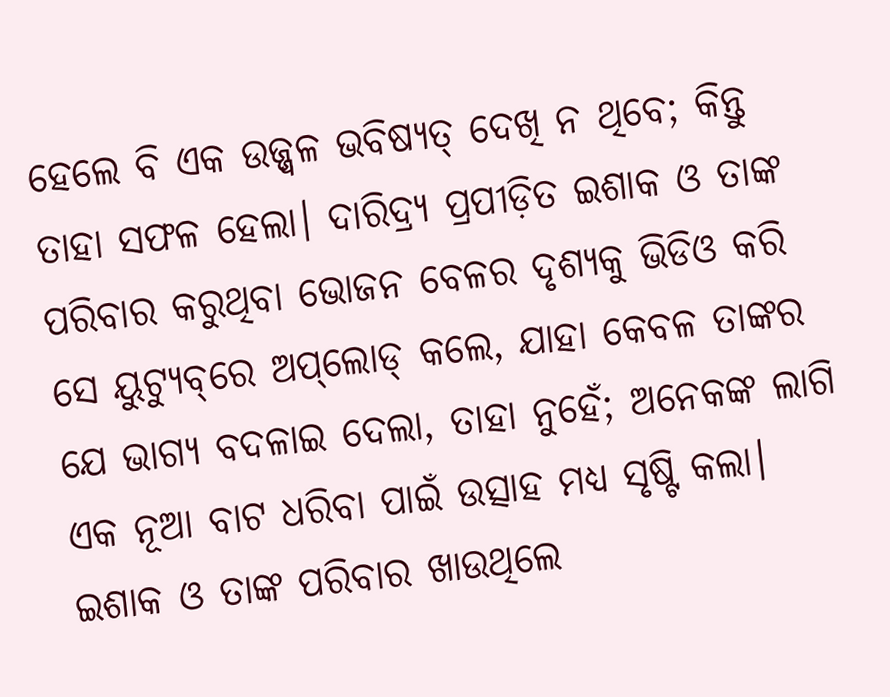ହେଲେ ବି ଏକ ଉଜ୍ଜ୍ବଳ ଭବିଷ୍ୟତ୍‌ ଦେଖି ନ ଥିବେ; କିନ୍ତୁ ତାହା ସଫଳ ହେଲା। ଦାରିଦ୍ର୍ୟ ପ୍ରପୀଡ଼ିତ ଇଶାକ ଓ ତାଙ୍କ ପରିବାର କରୁଥିବା ଭୋଜନ ବେଳର ଦୃଶ୍ୟକୁ ଭିଡିଓ କରି ସେ ୟୁଟ୍ୟୁବ୍‌ରେ ଅପ୍‌ଲୋଡ୍‌ କଲେ, ଯାହା କେବଳ ତାଙ୍କର ଯେ ଭାଗ୍ୟ ବଦଳାଇ ଦେଲା, ତାହା ନୁହେଁ; ଅନେକଙ୍କ ଲାଗି ଏକ ନୂଆ ବାଟ ଧରିବା ପାଇଁ ଉତ୍ସାହ ମଧ୍ୟ ସୃଷ୍ଟି କଲା। ଇଶାକ ଓ ତାଙ୍କ ପରିବାର ଖାଉଥିଲେ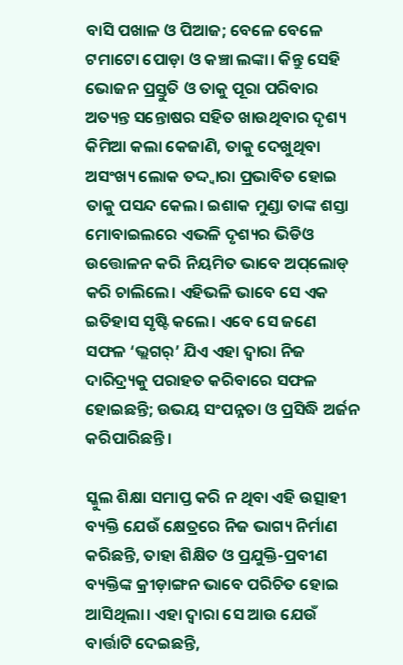ବାସି ପଖାଳ ଓ ପିଆଜ; ବେଳେ ବେଳେ ଟମାଟୋ ପୋଡ଼ା ଓ କଞ୍ଚା ଲଙ୍କା। କିନ୍ତୁ ସେହି ଭୋଜନ ପ୍ରସ୍ତୁତି ଓ ତାକୁ ପୂରା ପରିବାର ଅତ୍ୟନ୍ତ ସନ୍ତୋଷର ସହିତ ଖାଉଥିବାର ଦୃଶ୍ୟ କିମିଆ କଲା କେଜାଣି, ତାକୁ ଦେଖୁଥିବା ଅସଂଖ୍ୟ ଲୋକ ତଦ୍ଦ୍ବାରା ପ୍ରଭାବିତ ହୋ‌ଇ ତାକୁ ପସନ୍ଦ କ‌େଲ। ଇଶାକ ମୁଣ୍ଡା ତାଙ୍କ ଶସ୍ତା ମୋବାଇଲରେ ଏଭଳି ଦୃଶ୍ୟର ଭିଡିଓ ଉତ୍ତୋଳନ କରି ନିୟମିତ ଭାବେ ଅପ୍‌ଲୋଡ୍‌ କରି ଚାଲିଲେ। ଏହିଭଳି ଭାବେ ସେ ଏକ ଇତିହାସ ସୃଷ୍ଟି କଲେ। ଏବେ ସେ ଜଣେ ସଫଳ ‘ଭ୍ଲଗର୍‌’ ଯିଏ ଏହା ଦ୍ବାରା ନିଜ ଦାରିଦ୍ର୍ୟକୁ ପରାହତ କରିବାରେ ସଫଳ ହୋ‌ଇଛନ୍ତି; ଉଭୟ ସଂପନ୍ନତା ଓ ପ୍ରସିଦ୍ଧି ଅର୍ଜନ କରିପାରିଛନ୍ତି।

ସ୍କୁଲ ଶିକ୍ଷା ସମାପ୍ତ କରି ନ ଥିବା ଏହି ଉତ୍ସାହୀ ବ୍ୟକ୍ତି ଯେଉଁ କ୍ଷେତ୍ରରେ ନିଜ ଭାଗ୍ୟ ନିର୍ମାଣ କରିଛନ୍ତି, ତାହା ଶିକ୍ଷିତ ଓ ପ୍ରଯୁକ୍ତି-ପ୍ରବୀଣ ବ୍ୟକ୍ତିଙ୍କ କ୍ରୀଡ଼ାଙ୍ଗନ ଭାବେ ପରିଚିତ ହୋଇ ଆସିଥିଲା। ଏହା ଦ୍ବାରା ସେ ଆଉ ଯେଉଁ ବାର୍ତ୍ତାଟି ଦେଇଛନ୍ତି,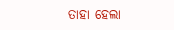ତାହା ହେଲା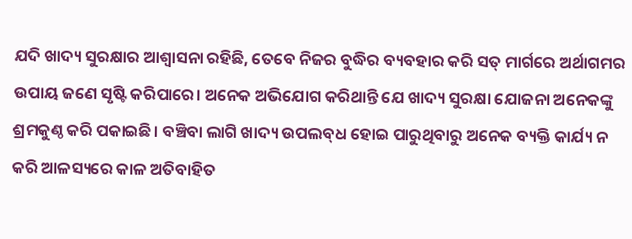ଯଦି ଖାଦ୍ୟ ସୁରକ୍ଷାର ଆଶ୍ବାସନା ରହିଛି, ତେବେ ନିଜର ବୁଦ୍ଧିର ବ୍ୟବହାର କରି ସତ୍‌ ମାର୍ଗରେ ଅର୍ଥାଗମର ଉପାୟ ଜଣେ ସୃଷ୍ଟି କରିପାରେ। ଅନେକ ଅଭିଯୋଗ କରିଥାନ୍ତି ଯେ ଖାଦ୍ୟ ସୁରକ୍ଷା ଯୋଜନା ଅନେକଙ୍କୁ ଶ୍ରମକୁଣ୍ଠ କରି ପକାଇଛି। ବଞ୍ଚିବା ଲାଗି ଖାଦ୍ୟ ଉପଲବ୍‌ଧ ହୋଇ ପାରୁଥିବାରୁ ଅନେକ ବ୍ୟକ୍ତି କାର୍ଯ୍ୟ ନ କରି ଆଳସ୍ୟରେ କାଳ ଅତିବାହିତ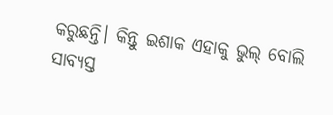କରୁଛନ୍ତି। କିନ୍ତୁ ଇଶାକ ଏହାକୁ ଭୁଲ୍‌ ବୋଲି ସାବ୍ୟସ୍ତ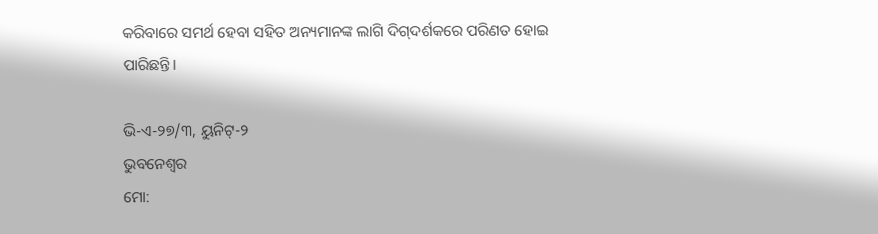କରିବାରେ ସମର୍ଥ ହେବା ସହିତ ଅନ୍ୟମା‌ନଙ୍କ ଲାଗି ଦିଗ୍‌ଦର୍ଶକରେ ପରିଣତ ହୋଇ ପାରିଛନ୍ତି।

ଭି-ଏ-୨୭/୩, ୟୁନିଟ୍‌-୨
ଭୁବନେଶ୍ବର
ମୋ: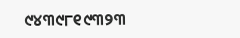୯୪୩୯୮୧୯୩୨୩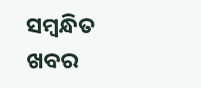ସମ୍ବନ୍ଧିତ ଖବର